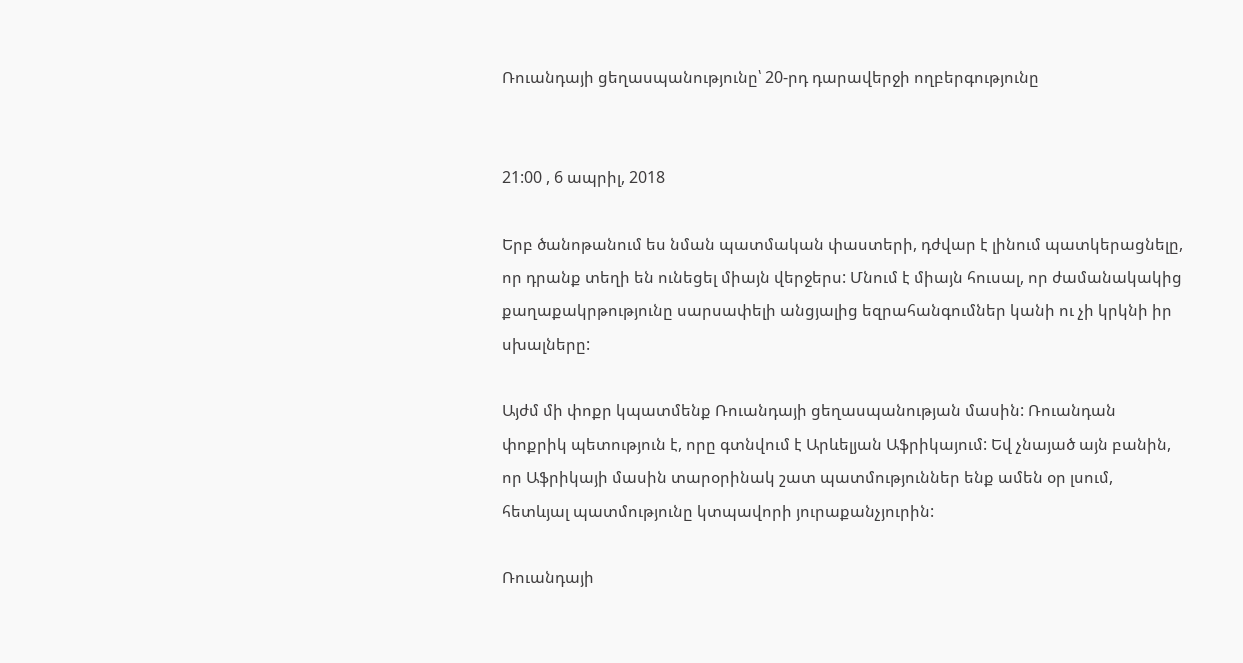Ռուանդայի ցեղասպանությունը՝ 20-րդ դարավերջի ողբերգությունը


21:00 , 6 ապրիլ, 2018

Երբ ծանոթանում ես նման պատմական փաստերի, դժվար է լինում պատկերացնելը, որ դրանք տեղի են ունեցել միայն վերջերս: Մնում է միայն հուսալ, որ ժամանակակից քաղաքակրթությունը սարսափելի անցյալից եզրահանգումներ կանի ու չի կրկնի իր սխալները:

Այժմ մի փոքր կպատմենք Ռուանդայի ցեղասպանության մասին: Ռուանդան փոքրիկ պետություն է, որը գտնվում է Արևելյան Աֆրիկայում: Եվ չնայած այն բանին, որ Աֆրիկայի մասին տարօրինակ շատ պատմություններ ենք ամեն օր լսում, հետևյալ պատմությունը կտպավորի յուրաքանչյուրին:

Ռուանդայի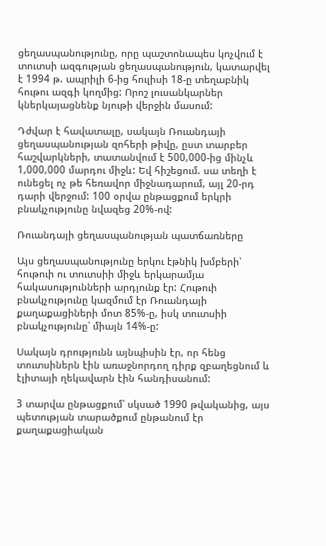ցեղասպանությունը, որը պաշտոնապես կոչվում է տուտսի ազգության ցեղասպանություն, կատարվել է 1994 թ. ապրիլի 6-ից հուլիսի 18-ը տեղաբնիկ հութու ազգի կողմից: Որոշ լուսանկարներ կներկայացնենք նյութի վերջին մասում:

Դժվար է հավատալը, սակայն Ռուանդայի ցեղասպանության զոհերի թիվը, ըստ տարբեր հաշվարկների, տատանվում է 500,000-ից մինչև 1,000,000 մարդու միջև: Եվ հիշեցում. սա տեղի է ունեցել ոչ թե հեռավոր միջնադարում, այլ 20-րդ դարի վերջում: 100 օրվա ընթացքում երկրի բնակչությունը նվազեց 20%-ով:

Ռուանդայի ցեղասպանության պատճառները

Այս ցեղասպանությունը երկու էթնիկ խմբերի՝ հութուի ու տուտսիի միջև երկարամյա հակասությունների արդյունք էր: Հութուի բնակչությունը կազմում էր Ռուանդայի քաղաքացիների մոտ 85%-ը, իսկ տուտսիի բնակչությունը՝ միայն 14%-ը:

Սակայն դրությունն այնպիսին էր, որ հենց տուտսիներն էին առաջնորդող դիրք զբաղեցնում և էլիտայի ղեկավարն էին հանդիսանում:

3 տարվա ընթացքում՝ սկսած 1990 թվականից, այս պետության տարածքում ընթանում էր քաղաքացիական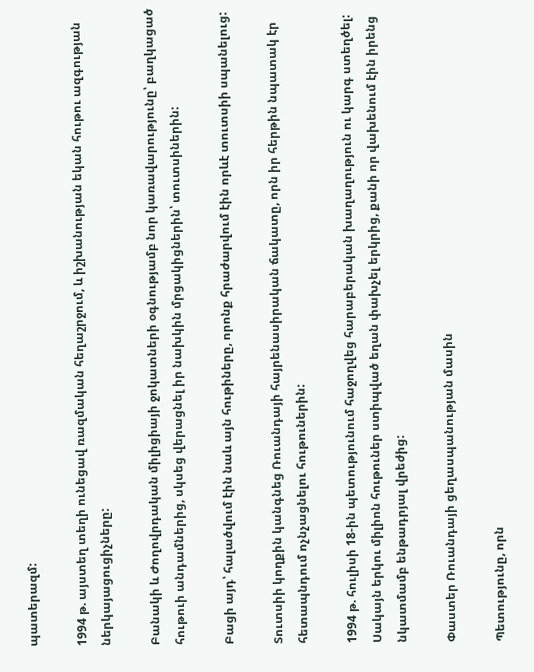պատերազմ:

1994 թ. այստեղ տեղի ունեցավ ռազմական հեղաշրջում, և իշխանության եկան հութու ազգության ներկայացուցիչները:

Բանակի և Ժողովրդական միլիցիայի ջոկատների օգնությամբ նոր կառավարությունը՝ բաղկացած հութուի անդամներից, սկսեց վերացնել իր նախկին մրցակիցներին՝ տուտսիներին:

Բացի այդ՝ հալածվում էին նաև այն հութիները, որոնք հրաժարվում էին որևէ տուտսիի սպանելուց:

Տուտսիի կողքին կանգնեց Ռուանդայի հայրենասիրական ճակատը, որն իր հերթին նպատակ էր հետապնդում ոչնչացնելու հութուներին:

1994 թ. հուլիսի 18-ին պետությունում հաջողվեց հարաբերական խաղաղություն ու կարգ ստեղծել: Սակայն երկու միլիոն հութուներ ստիպված եղան փախչել երկրից, քանի որ վախենում էին իրենց նկատմամբ ենթադրյալ վրեժից:

Փաստեր Ռուանդայի ցեղասպանության մասին

Պետությունը, որն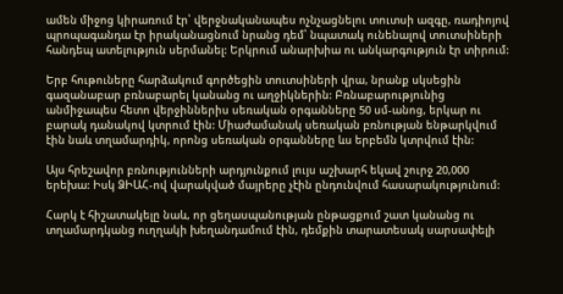ամեն միջոց կիրառում էր՝ վերջնականապես ոչնչացնելու տուտսի ազգը, ռադիոյով պրոպագանդա էր իրականացնում նրանց դեմ՝ նպատակ ունենալով տուտսիների հանդեպ ատելություն սերմանել: Երկրում անարխիա ու անկարգություն էր տիրում:

Երբ հութուները հարձակում գործեցին տուտսիների վրա, նրանք սկսեցին գազանաբար բռնաբարել կանանց ու աղջիկներին: Բռնաբարությունից անմիջապես հետո վերջիններիս սեռական օրգանները 50 սմ-անոց, երկար ու բարակ դանակով կտրում էին: Միաժամանակ սեռական բռնության ենթարկվում էին նաև տղամարդիկ, որոնց սեռական օրգանները ևս երբեմն կտրվում էին:

Այս հրեշավոր բռնությունների արդյունքում լույս աշխարհ եկավ շուրջ 20,000 երեխա: Իսկ ՁԻԱՀ-ով վարակված մայրերը չէին ընդունվում հասարակությունում:

Հարկ է հիշատակելը նաև, որ ցեղասպանության ընթացքում շատ կանանց ու տղամարդկանց ուղղակի խեղանդամում էին, դեմքին տարատեսակ սարսափելի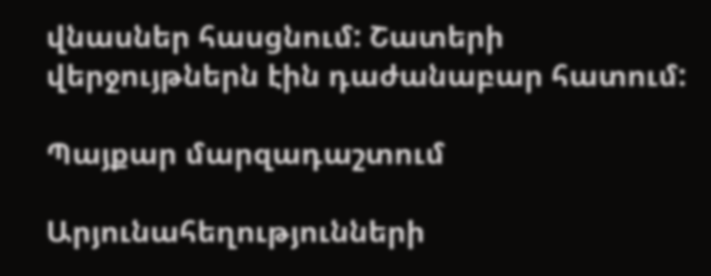վնասներ հասցնում: Շատերի վերջույթներն էին դաժանաբար հատում:

Պայքար մարզադաշտում

Արյունահեղությունների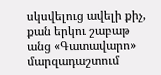սկսվելուց ավելի քիչ, քան երկու շաբաթ անց «Գատավարո» մարզադաշտում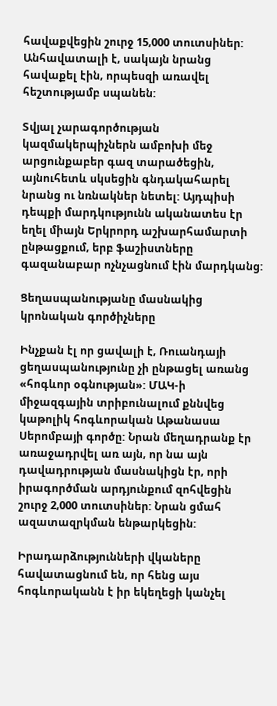հավաքվեցին շուրջ 15,000 տուտսիներ: Անհավատալի է, սակայն նրանց հավաքել էին, որպեսզի առավել հեշտությամբ սպանեն:

Տվյալ չարագործության կազմակերպիչներն ամբոխի մեջ արցունքաբեր գազ տարածեցին, այնուհետև սկսեցին գնդակահարել նրանց ու նռնակներ նետել: Այդպիսի դեպքի մարդկությունն ականատես էր եղել միայն Երկրորդ աշխարհամարտի ընթացքում, երբ ֆաշիստները գազանաբար ոչնչացնում էին մարդկանց:

Ցեղասպանությանը մասնակից կրոնական գործիչները

Ինչքան էլ որ ցավալի է, Ռուանդայի ցեղասպանությունը չի ընթացել առանց «հոգևոր օգնության»: ՄԱԿ-ի միջազգային տրիբունալում քննվեց կաթոլիկ հոգևորական Աթանասա Սերոմբայի գործը: Նրան մեղադրանք էր առաջադրվել առ այն, որ նա այն դավադրության մասնակիցն էր, որի իրագործման արդյունքում զոհվեցին շուրջ 2,000 տուտսիներ: Նրան ցմահ ազատազրկման ենթարկեցին:

Իրադարձությունների վկաները հավատացնում են, որ հենց այս հոգևորականն է իր եկեղեցի կանչել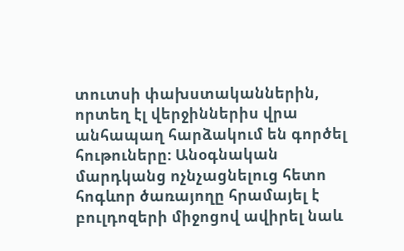տուտսի փախստականներին, որտեղ էլ վերջիններիս վրա անհապաղ հարձակում են գործել հութուները: Անօգնական մարդկանց ոչնչացնելուց հետո հոգևոր ծառայողը հրամայել է բուլդոզերի միջոցով ավիրել նաև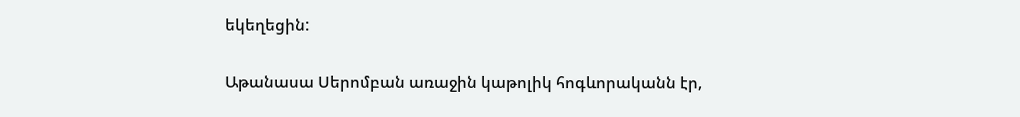եկեղեցին:

Աթանասա Սերոմբան առաջին կաթոլիկ հոգևորականն էր,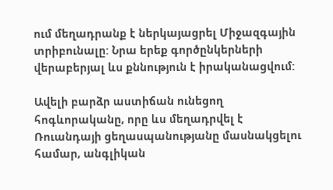ում մեղադրանք է ներկայացրել Միջազգային տրիբունալը: Նրա երեք գործընկերների վերաբերյալ ևս քննություն է իրականացվում:

Ավելի բարձր աստիճան ունեցող հոգևորականը, որը ևս մեղադրվել է Ռուանդայի ցեղասպանությանը մասնակցելու համար, անգլիկան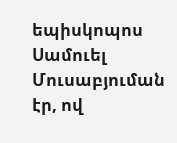եպիսկոպոս Սամուել Մուսաբյուման էր, ով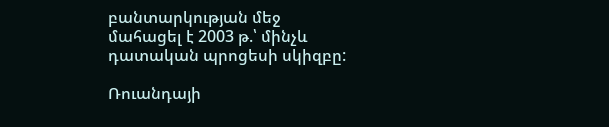բանտարկության մեջ մահացել է 2003 թ.՝ մինչև դատական պրոցեսի սկիզբը:

Ռուանդայի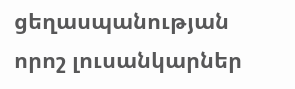ցեղասպանության որոշ լուսանկարներ